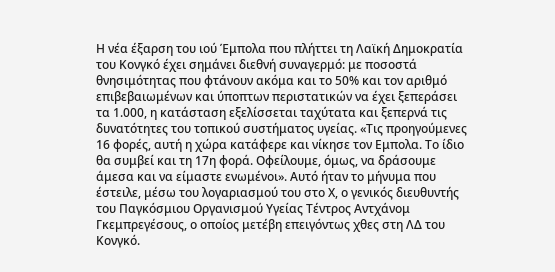Η νέα έξαρση του ιού Έμπολα που πλήττει τη Λαϊκή Δημοκρατία του Κονγκό έχει σημάνει διεθνή συναγερμό: με ποσοστά θνησιμότητας που φτάνουν ακόμα και το 50% και τον αριθμό επιβεβαιωμένων και ύποπτων περιστατικών να έχει ξεπεράσει τα 1.000, η κατάσταση εξελίσσεται ταχύτατα και ξεπερνά τις δυνατότητες του τοπικού συστήματος υγείας. «Τις προηγούμενες 16 φορές, αυτή η χώρα κατάφερε και νίκησε τον Εμπολα. Το ίδιο θα συμβεί και τη 17η φορά. Οφείλουμε, όμως, να δράσουμε άμεσα και να είμαστε ενωμένοι». Αυτό ήταν το μήνυμα που έστειλε, μέσω του λογαριασμού του στο Χ, ο γενικός διευθυντής του Παγκόσμιου Οργανισμού Υγείας Τέντρος Αντχάνομ Γκεμπρεγέσους, ο οποίος μετέβη επειγόντως χθες στη ΛΔ του Κονγκό.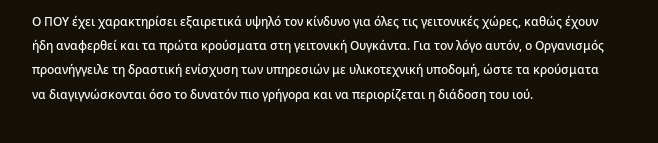Ο ΠΟΥ έχει χαρακτηρίσει εξαιρετικά υψηλό τον κίνδυνο για όλες τις γειτονικές χώρες, καθώς έχουν ήδη αναφερθεί και τα πρώτα κρούσματα στη γειτονική Ουγκάντα. Για τον λόγο αυτόν, ο Οργανισμός προανήγγειλε τη δραστική ενίσχυση των υπηρεσιών με υλικοτεχνική υποδομή, ώστε τα κρούσματα να διαγιγνώσκονται όσο το δυνατόν πιο γρήγορα και να περιορίζεται η διάδοση του ιού.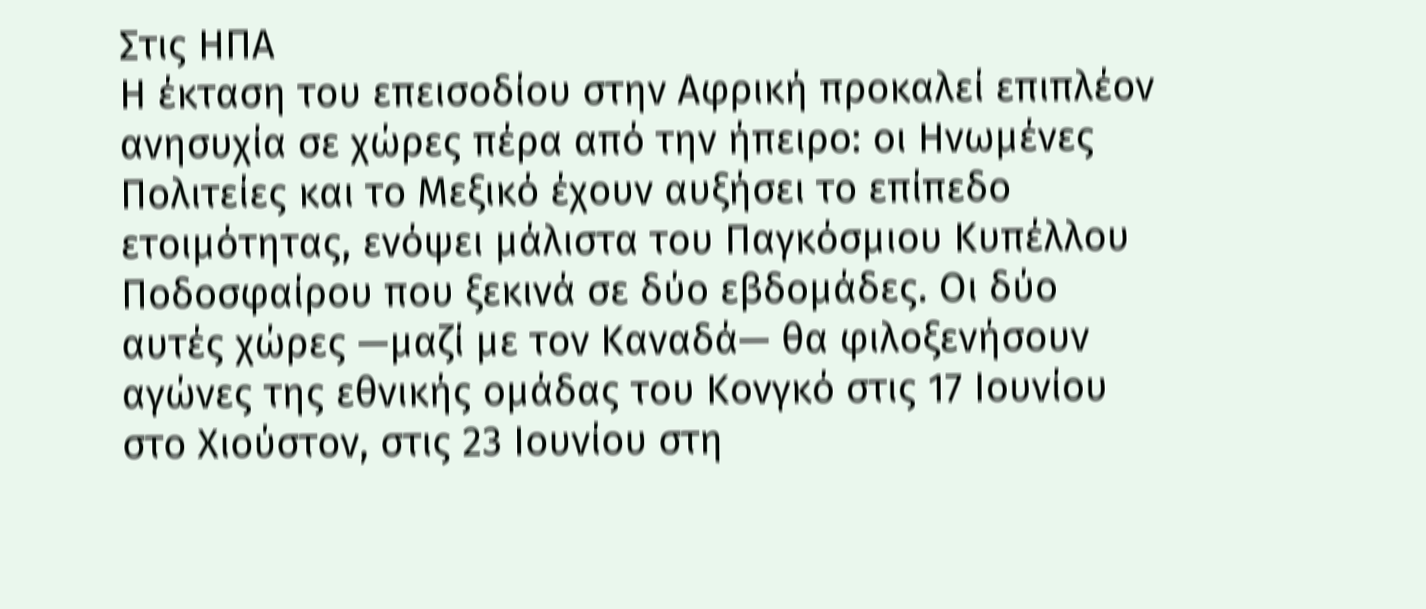Στις ΗΠΑ
Η έκταση του επεισοδίου στην Αφρική προκαλεί επιπλέον ανησυχία σε χώρες πέρα από την ήπειρο: οι Ηνωμένες Πολιτείες και το Μεξικό έχουν αυξήσει το επίπεδο ετοιμότητας, ενόψει μάλιστα του Παγκόσμιου Κυπέλλου Ποδοσφαίρου που ξεκινά σε δύο εβδομάδες. Οι δύο αυτές χώρες —μαζί με τον Καναδά— θα φιλοξενήσουν αγώνες της εθνικής ομάδας του Κονγκό στις 17 Ιουνίου στο Χιούστον, στις 23 Ιουνίου στη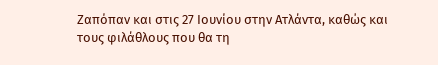Ζαπόπαν και στις 27 Ιουνίου στην Ατλάντα, καθώς και τους φιλάθλους που θα τη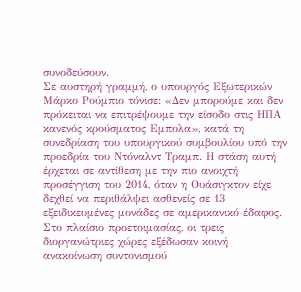συνοδεύσουν.
Σε αυστηρή γραμμή, ο υπουργός Εξωτερικών Μάρκο Ρούμπιο τόνισε: «Δεν μπορούμε και δεν πρόκειται να επιτρέψουμε την είσοδο στις ΗΠΑ κανενός κρούσματος Εμπολα», κατά τη συνεδρίαση του υπουργικού συμβουλίου υπό την προεδρία του Ντόναλντ Τραμπ. Η στάση αυτή έρχεται σε αντίθεση με την πιο ανοιχτή προσέγγιση του 2014, όταν η Ουάσιγκτον είχε δεχθεί να περιθάλψει ασθενείς σε 13 εξειδικευμένες μονάδες σε αμερικανικό έδαφος.
Στο πλαίσιο προετοιμασίας, οι τρεις διοργανώτριες χώρες εξέδωσαν κοινή ανακοίνωση συντονισμού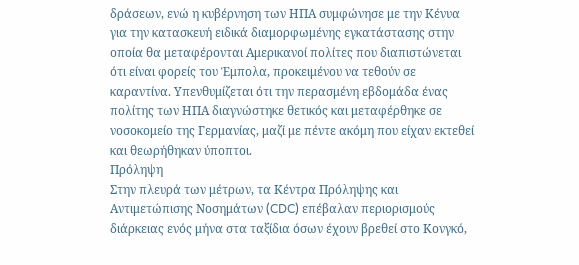δράσεων, ενώ η κυβέρνηση των ΗΠΑ συμφώνησε με την Κένυα για την κατασκευή ειδικά διαμορφωμένης εγκατάστασης στην οποία θα μεταφέρονται Αμερικανοί πολίτες που διαπιστώνεται ότι είναι φορείς του Έμπολα, προκειμένου να τεθούν σε καραντίνα. Υπενθυμίζεται ότι την περασμένη εβδομάδα ένας πολίτης των ΗΠΑ διαγνώστηκε θετικός και μεταφέρθηκε σε νοσοκομείο της Γερμανίας, μαζί με πέντε ακόμη που είχαν εκτεθεί και θεωρήθηκαν ύποπτοι.
Πρόληψη
Στην πλευρά των μέτρων, τα Κέντρα Πρόληψης και Αντιμετώπισης Νοσημάτων (CDC) επέβαλαν περιορισμούς διάρκειας ενός μήνα στα ταξίδια όσων έχουν βρεθεί στο Κονγκό,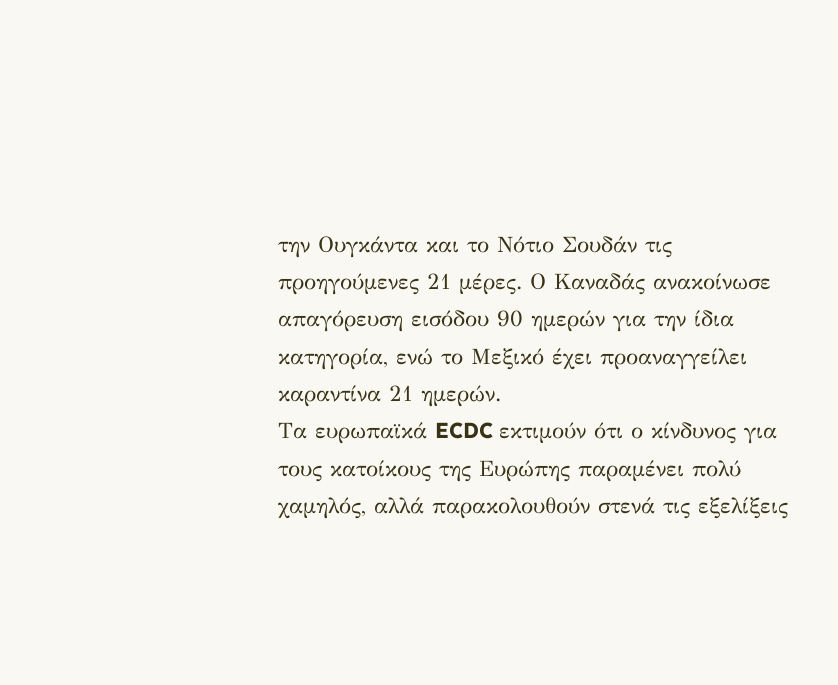την Ουγκάντα και το Νότιο Σουδάν τις προηγούμενες 21 μέρες. Ο Καναδάς ανακοίνωσε απαγόρευση εισόδου 90 ημερών για την ίδια κατηγορία, ενώ το Μεξικό έχει προαναγγείλει καραντίνα 21 ημερών.
Τα ευρωπαϊκά ECDC εκτιμούν ότι ο κίνδυνος για τους κατοίκους της Ευρώπης παραμένει πολύ χαμηλός, αλλά παρακολουθούν στενά τις εξελίξεις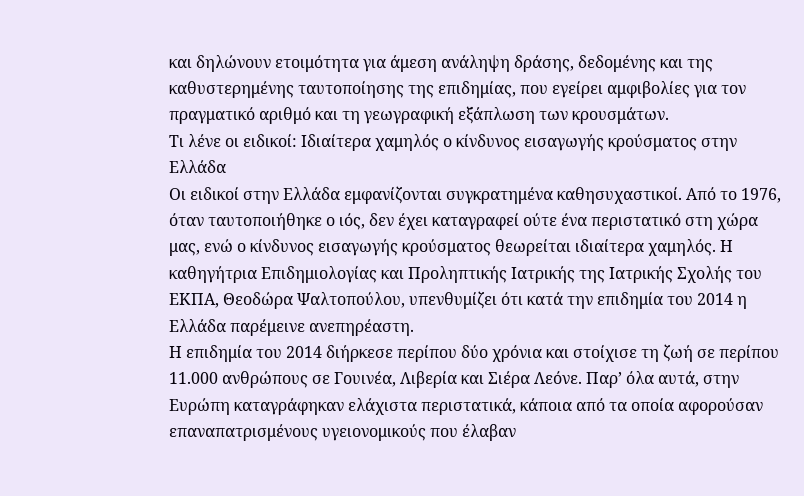και δηλώνουν ετοιμότητα για άμεση ανάληψη δράσης, δεδομένης και της καθυστερημένης ταυτοποίησης της επιδημίας, που εγείρει αμφιβολίες για τον πραγματικό αριθμό και τη γεωγραφική εξάπλωση των κρουσμάτων.
Τι λένε οι ειδικοί: Ιδιαίτερα χαμηλός ο κίνδυνος εισαγωγής κρούσματος στην Ελλάδα
Οι ειδικοί στην Ελλάδα εμφανίζονται συγκρατημένα καθησυχαστικοί. Από το 1976, όταν ταυτοποιήθηκε ο ιός, δεν έχει καταγραφεί ούτε ένα περιστατικό στη χώρα μας, ενώ ο κίνδυνος εισαγωγής κρούσματος θεωρείται ιδιαίτερα χαμηλός. Η καθηγήτρια Επιδημιολογίας και Προληπτικής Ιατρικής της Ιατρικής Σχολής του ΕΚΠΑ, Θεοδώρα Ψαλτοπούλου, υπενθυμίζει ότι κατά την επιδημία του 2014 η Ελλάδα παρέμεινε ανεπηρέαστη.
Η επιδημία του 2014 διήρκεσε περίπου δύο χρόνια και στοίχισε τη ζωή σε περίπου 11.000 ανθρώπους σε Γουινέα, Λιβερία και Σιέρα Λεόνε. Παρ’ όλα αυτά, στην Ευρώπη καταγράφηκαν ελάχιστα περιστατικά, κάποια από τα οποία αφορούσαν επαναπατρισμένους υγειονομικούς που έλαβαν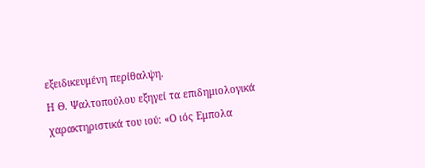εξειδικευμένη περίθαλψη.
Η Θ. Ψαλτοπούλου εξηγεί τα επιδημιολογικά χαρακτηριστικά του ιού: «Ο ιός Εμπολα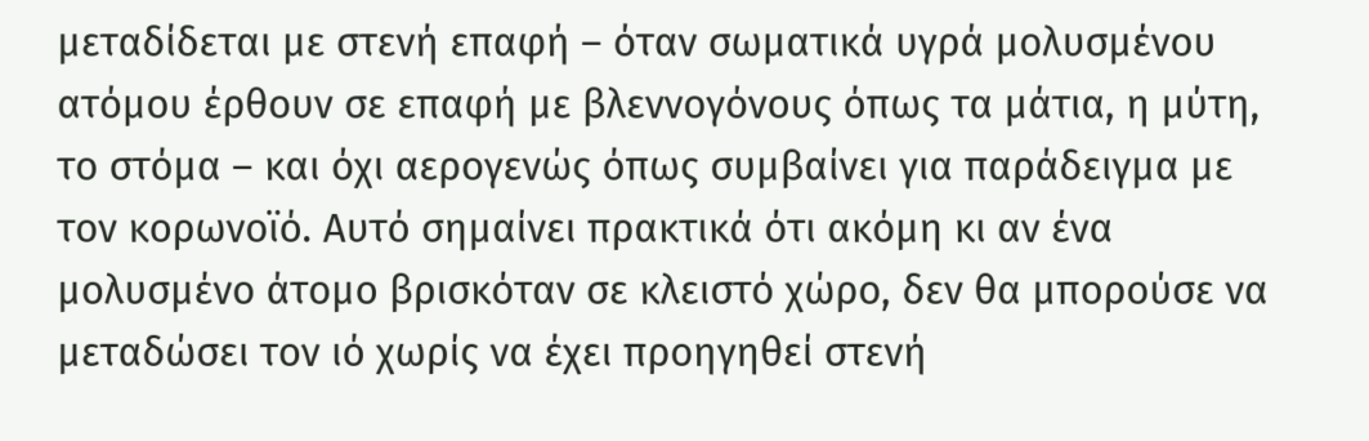μεταδίδεται με στενή επαφή – όταν σωματικά υγρά μολυσμένου ατόμου έρθουν σε επαφή με βλεννογόνους όπως τα μάτια, η μύτη, το στόμα – και όχι αερογενώς όπως συμβαίνει για παράδειγμα με τον κορωνοϊό. Αυτό σημαίνει πρακτικά ότι ακόμη κι αν ένα μολυσμένο άτομο βρισκόταν σε κλειστό χώρο, δεν θα μπορούσε να μεταδώσει τον ιό χωρίς να έχει προηγηθεί στενή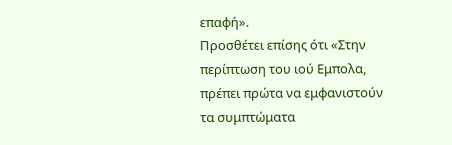επαφή».
Προσθέτει επίσης ότι «Στην περίπτωση του ιού Εμπολα, πρέπει πρώτα να εμφανιστούν τα συμπτώματα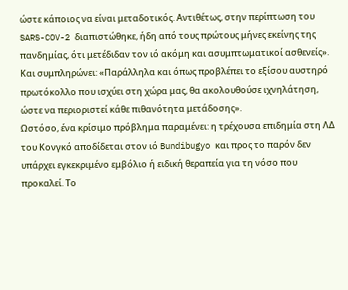ώστε κάποιος να είναι μεταδοτικός. Αντιθέτως, στην περίπτωση του SARS-COV-2 διαπιστώθηκε, ήδη από τους πρώτους μήνες εκείνης της πανδημίας, ότι μετέδιδαν τον ιό ακόμη και ασυμπτωματικοί ασθενείς». Και συμπληρώνει: «Παράλληλα και όπως προβλέπει το εξίσου αυστηρό πρωτόκολλο που ισχύει στη χώρα μας, θα ακολουθούσε ιχνηλάτηση, ώστε να περιοριστεί κάθε πιθανότητα μετάδοσης».
Ωστόσο, ένα κρίσιμο πρόβλημα παραμένει: η τρέχουσα επιδημία στη ΛΔ του Κονγκό αποδίδεται στον ιό Bundibugyo και προς το παρόν δεν υπάρχει εγκεκριμένο εμβόλιο ή ειδική θεραπεία για τη νόσο που προκαλεί. Το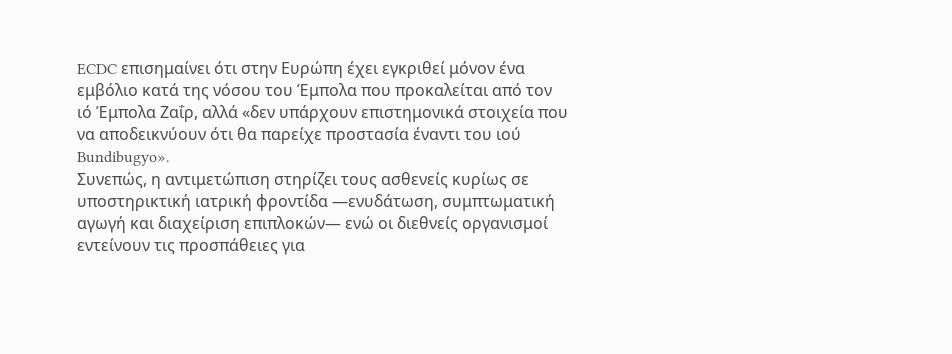ECDC επισημαίνει ότι στην Ευρώπη έχει εγκριθεί μόνον ένα εμβόλιο κατά της νόσου του Έμπολα που προκαλείται από τον ιό Έμπολα Ζαΐρ, αλλά «δεν υπάρχουν επιστημονικά στοιχεία που να αποδεικνύουν ότι θα παρείχε προστασία έναντι του ιού Bundibugyo».
Συνεπώς, η αντιμετώπιση στηρίζει τους ασθενείς κυρίως σε υποστηρικτική ιατρική φροντίδα —ενυδάτωση, συμπτωματική αγωγή και διαχείριση επιπλοκών— ενώ οι διεθνείς οργανισμοί εντείνουν τις προσπάθειες για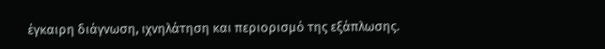έγκαιρη διάγνωση, ιχνηλάτηση και περιορισμό της εξάπλωσης.